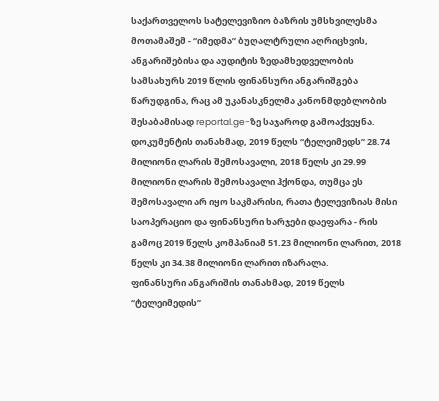საქართველოს სატელევიზიო ბაზრის უმსხვილესმა მოთამაშემ - “იმედმა” ბუღალტრული აღრიცხვის, ანგარიშებისა და აუდიტის ზედამხედველობის სამსახურს 2019 წლის ფინანსური ანგარიშგება წარუდგინა, რაც ამ უკანასკნელმა კანონმდებლობის შესაბამისად reportal.ge-ზე საჯაროდ გამოაქვეყნა.
დოკუმენტის თანახმად, 2019 წელს “ტელეიმედს” 28.74 მილიონი ლარის შემოსავალი, 2018 წელს კი 29.99 მილიონი ლარის შემოსავალი ჰქონდა, თუმცა ეს შემოსავალი არ იყო საკმარისი, რათა ტელევიზიას მისი საოპერაციო და ფინანსური ხარჯები დაეფარა - რის გამოც 2019 წელს კომპანიამ 51.23 მილიონი ლარით, 2018 წელს კი 34.38 მილიონი ლარით იზარალა.
ფინანსური ანგარიშის თანახმად, 2019 წელს “ტელეიმედის”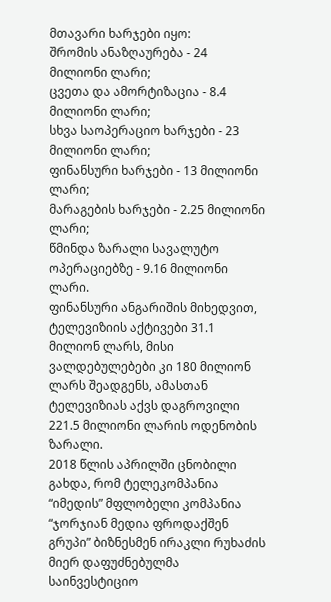მთავარი ხარჯები იყო:
შრომის ანაზღაურება - 24 მილიონი ლარი;
ცვეთა და ამორტიზაცია - 8.4 მილიონი ლარი;
სხვა საოპერაციო ხარჯები - 23 მილიონი ლარი;
ფინანსური ხარჯები - 13 მილიონი ლარი;
მარაგების ხარჯები - 2.25 მილიონი ლარი;
წმინდა ზარალი სავალუტო ოპერაციებზე - 9.16 მილიონი ლარი.
ფინანსური ანგარიშის მიხედვით, ტელევიზიის აქტივები 31.1 მილიონ ლარს, მისი ვალდებულებები კი 180 მილიონ ლარს შეადგენს, ამასთან ტელევიზიას აქვს დაგროვილი 221.5 მილიონი ლარის ოდენობის ზარალი.
2018 წლის აპრილში ცნობილი გახდა, რომ ტელეკომპანია “იმედის” მფლობელი კომპანია “ჯორჯიან მედია ფროდაქშენ გრუპი” ბიზნესმენ ირაკლი რუხაძის მიერ დაფუძნებულმა საინვესტიციო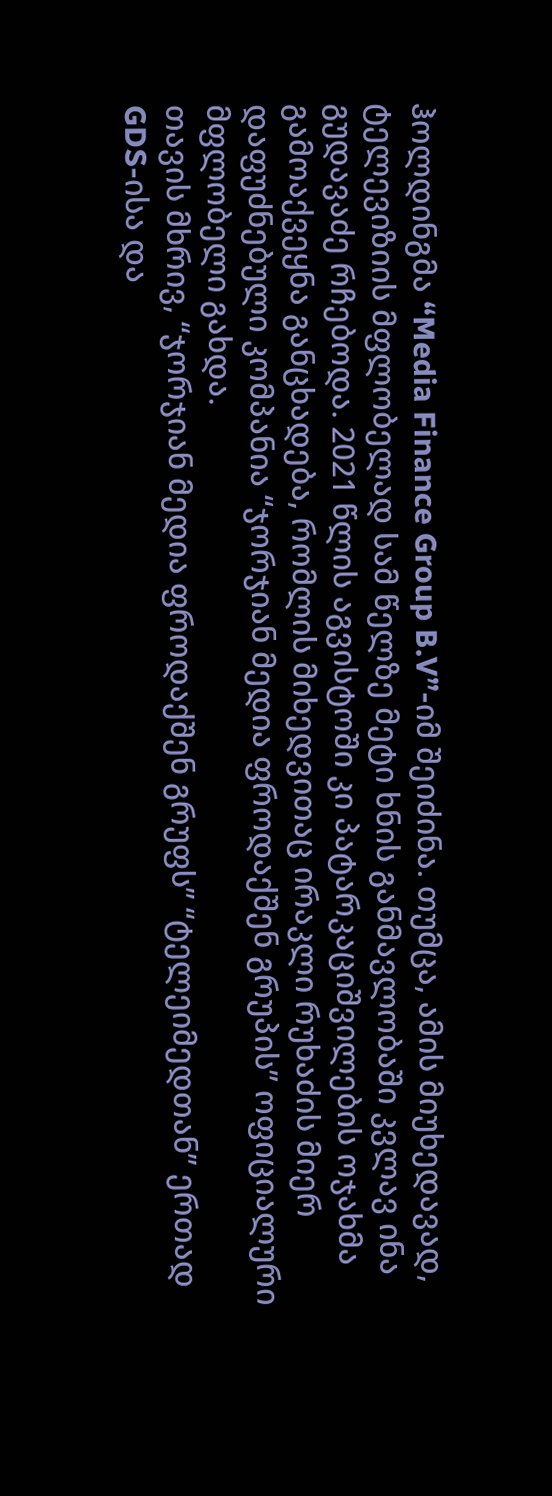ჰოლდინგმა “Media Finance Group B.V”-იმ შეიძინა. თუმცა, ამის მიუხედავად, ტელევიზიის მფლობელად სამ წელზე მეტი ხნის განმავლობაში კვლავ ინა გუდავაძე რჩებოდა. 2021 წლის აგვისტოში კი პატარკაციშვილების ოჯახმა გამოაქვეყნა განცხადება, რომლის მიხედვითაც ირაკლი რუხაძის მიერ დაფუძნებული კომპანია “ჯორჯიან მედია ფროდაქშენ გრუპის” ოფიციალური მფლობელი გახდა.
თავის მხრივ, “ჯორჯიან მედია ფროდაქშენ გრუფს” “ტელეიმედთან” ერთად GDS-ისა და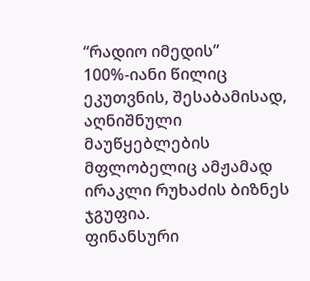“რადიო იმედის” 100%-იანი წილიც ეკუთვნის, შესაბამისად, აღნიშნული მაუწყებლების მფლობელიც ამჟამად ირაკლი რუხაძის ბიზნეს ჯგუფია.
ფინანსური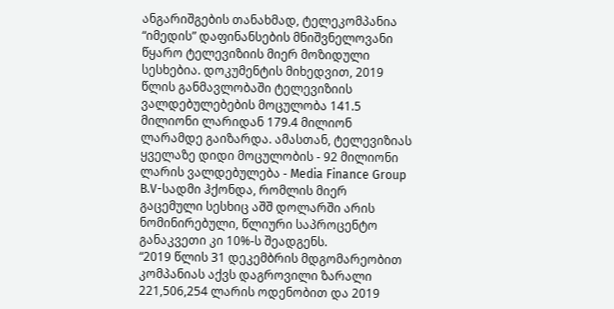ანგარიშგების თანახმად, ტელეკომპანია “იმედის” დაფინანსების მნიშვნელოვანი წყარო ტელევიზიის მიერ მოზიდული სესხებია. დოკუმენტის მიხედვით, 2019 წლის განმავლობაში ტელევიზიის ვალდებულებების მოცულობა 141.5 მილიონი ლარიდან 179.4 მილიონ ლარამდე გაიზარდა. ამასთან, ტელევიზიას ყველაზე დიდი მოცულობის - 92 მილიონი ლარის ვალდებულება - Media Finance Group B.V-სადმი ჰქონდა, რომლის მიერ გაცემული სესხიც აშშ დოლარში არის ნომინირებული, წლიური საპროცენტო განაკვეთი კი 10%-ს შეადგენს.
“2019 წლის 31 დეკემბრის მდგომარეობით კომპანიას აქვს დაგროვილი ზარალი 221,506,254 ლარის ოდენობით და 2019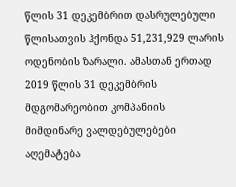წლის 31 დეკემბრით დასრულებული წლისათვის ჰქონდა 51,231,929 ლარის ოდენობის ზარალი. ამასთან ერთად 2019 წლის 31 დეკემბრის მდგომარეობით კომპანიის მიმდინარე ვალდებულებები აღემატება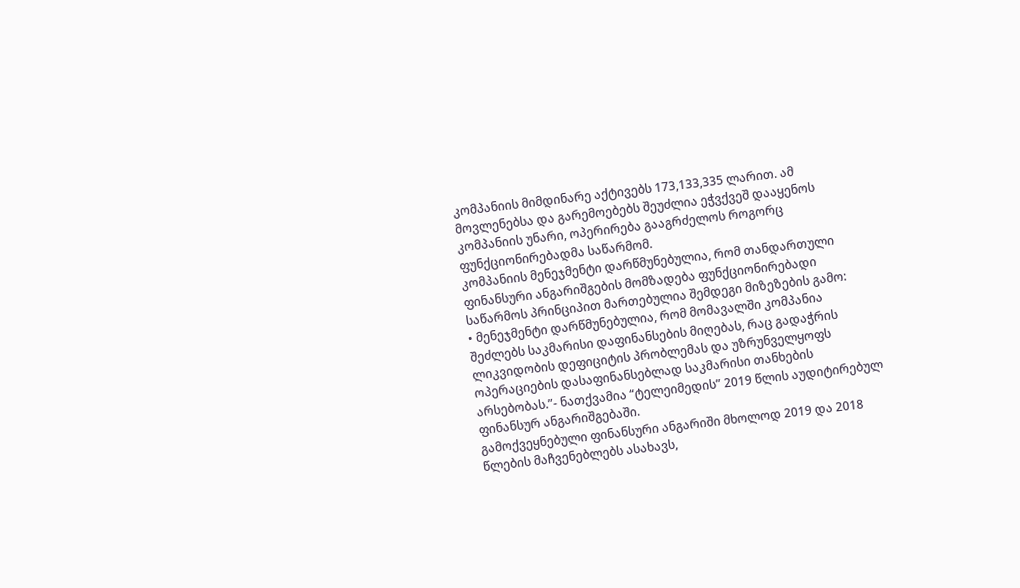კომპანიის მიმდინარე აქტივებს 173,133,335 ლარით. ამ მოვლენებსა და გარემოებებს შეუძლია ეჭვქვეშ დააყენოს კომპანიის უნარი, ოპერირება გააგრძელოს როგორც ფუნქციონირებადმა საწარმომ.
კომპანიის მენეჯმენტი დარწმუნებულია, რომ თანდართული ფინანსური ანგარიშგების მომზადება ფუნქციონირებადი საწარმოს პრინციპით მართებულია შემდეგი მიზეზების გამო:
• მენეჯმენტი დარწმუნებულია, რომ მომავალში კომპანია შეძლებს საკმარისი დაფინანსების მიღებას, რაც გადაჭრის ლიკვიდობის დეფიციტის პრობლემას და უზრუნველყოფს ოპერაციების დასაფინანსებლად საკმარისი თანხების არსებობას.”- ნათქვამია “ტელეიმედის” 2019 წლის აუდიტირებულ ფინანსურ ანგარიშგებაში.
გამოქვეყნებული ფინანსური ანგარიში მხოლოდ 2019 და 2018 წლების მაჩვენებლებს ასახავს,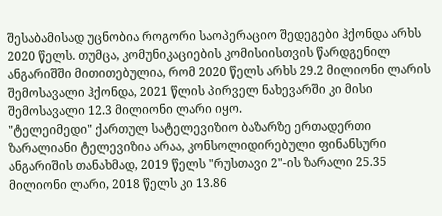შესაბამისად უცნობია როგორი საოპერაციო შედეგები ჰქონდა არხს 2020 წელს. თუმცა, კომუნიკაციების კომისიისთვის წარდგენილ ანგარიშში მითითებულია, რომ 2020 წელს არხს 29.2 მილიონი ლარის შემოსავალი ჰქონდა, 2021 წლის პირველ ნახევარში კი მისი შემოსავალი 12.3 მილიონი ლარი იყო.
"ტელეიმედი" ქართულ სატელევიზიო ბაზარზე ერთადერთი ზარალიანი ტელევიზია არაა, კონსოლიდირებული ფინანსური ანგარიშის თანახმად, 2019 წელს "რუსთავი 2"-ის ზარალი 25.35 მილიონი ლარი, 2018 წელს კი 13.86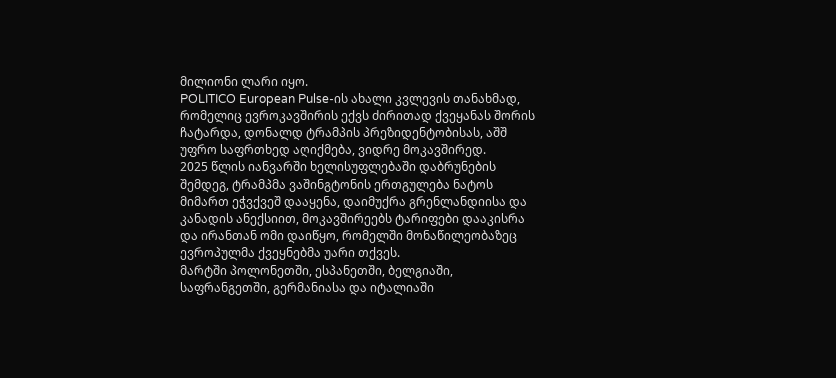მილიონი ლარი იყო.
POLITICO European Pulse-ის ახალი კვლევის თანახმად, რომელიც ევროკავშირის ექვს ძირითად ქვეყანას შორის ჩატარდა, დონალდ ტრამპის პრეზიდენტობისას, აშშ უფრო საფრთხედ აღიქმება, ვიდრე მოკავშირედ.
2025 წლის იანვარში ხელისუფლებაში დაბრუნების შემდეგ, ტრამპმა ვაშინგტონის ერთგულება ნატოს მიმართ ეჭვქვეშ დააყენა, დაიმუქრა გრენლანდიისა და კანადის ანექსიით, მოკავშირეებს ტარიფები დააკისრა და ირანთან ომი დაიწყო, რომელში მონაწილეობაზეც ევროპულმა ქვეყნებმა უარი თქვეს.
მარტში პოლონეთში, ესპანეთში, ბელგიაში, საფრანგეთში, გერმანიასა და იტალიაში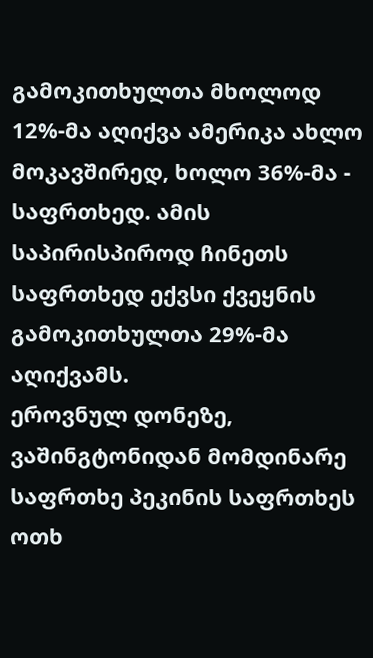გამოკითხულთა მხოლოდ 12%-მა აღიქვა ამერიკა ახლო მოკავშირედ, ხოლო 36%-მა - საფრთხედ. ამის საპირისპიროდ ჩინეთს საფრთხედ ექვსი ქვეყნის გამოკითხულთა 29%-მა აღიქვამს.
ეროვნულ დონეზე, ვაშინგტონიდან მომდინარე საფრთხე პეკინის საფრთხეს ოთხ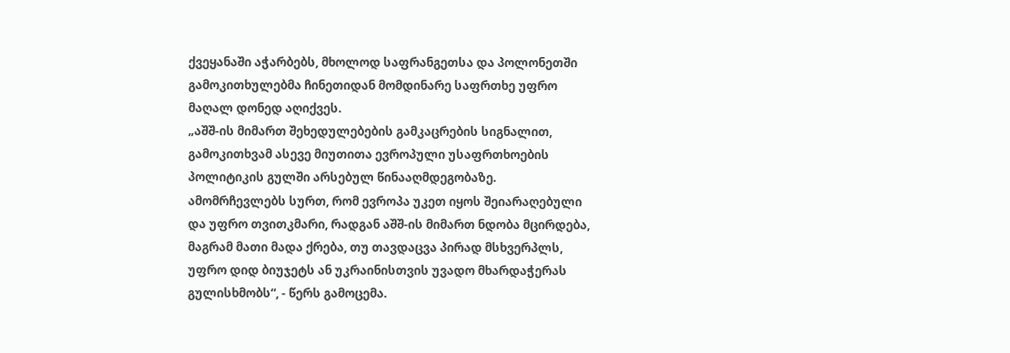ქვეყანაში აჭარბებს, მხოლოდ საფრანგეთსა და პოლონეთში გამოკითხულებმა ჩინეთიდან მომდინარე საფრთხე უფრო მაღალ დონედ აღიქვეს.
„აშშ-ის მიმართ შეხედულებების გამკაცრების სიგნალით, გამოკითხვამ ასევე მიუთითა ევროპული უსაფრთხოების პოლიტიკის გულში არსებულ წინააღმდეგობაზე. ამომრჩევლებს სურთ, რომ ევროპა უკეთ იყოს შეიარაღებული და უფრო თვითკმარი, რადგან აშშ-ის მიმართ ნდობა მცირდება, მაგრამ მათი მადა ქრება, თუ თავდაცვა პირად მსხვერპლს, უფრო დიდ ბიუჯეტს ან უკრაინისთვის უვადო მხარდაჭერას გულისხმობს“, - წერს გამოცემა.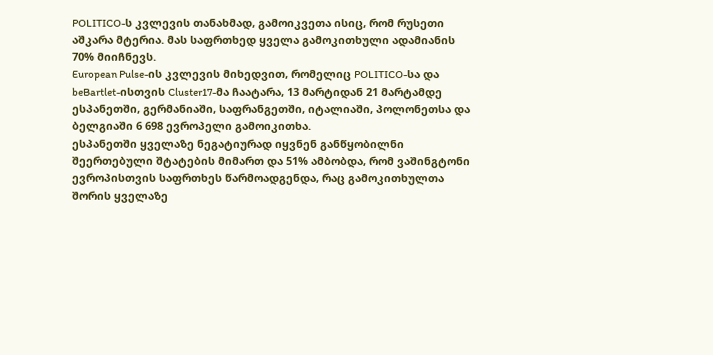POLITICO-ს კვლევის თანახმად, გამოიკვეთა ისიც, რომ რუსეთი აშკარა მტერია. მას საფრთხედ ყველა გამოკითხული ადამიანის 70% მიიჩნევს.
European Pulse-ის კვლევის მიხედვით, რომელიც POLITICO-სა და beBartlet-ისთვის Cluster17-მა ჩაატარა, 13 მარტიდან 21 მარტამდე ესპანეთში, გერმანიაში, საფრანგეთში, იტალიაში, პოლონეთსა და ბელგიაში 6 698 ევროპელი გამოიკითხა.
ესპანეთში ყველაზე ნეგატიურად იყვნენ განწყობილნი შეერთებული შტატების მიმართ და 51% ამბობდა, რომ ვაშინგტონი ევროპისთვის საფრთხეს წარმოადგენდა, რაც გამოკითხულთა შორის ყველაზე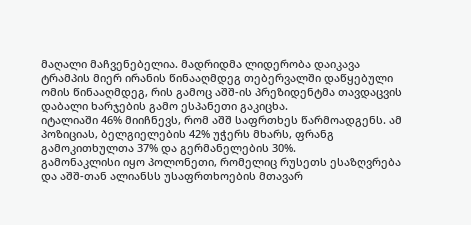მაღალი მაჩვენებელია. მადრიდმა ლიდერობა დაიკავა ტრამპის მიერ ირანის წინააღმდეგ თებერვალში დაწყებული ომის წინააღმდეგ, რის გამოც აშშ-ის პრეზიდენტმა თავდაცვის დაბალი ხარჯების გამო ესპანეთი გაკიცხა.
იტალიაში 46% მიიჩნევს, რომ აშშ საფრთხეს წარმოადგენს. ამ პოზიციას, ბელგიელების 42% უჭერს მხარს, ფრანგ გამოკითხულთა 37% და გერმანელების 30%.
გამონაკლისი იყო პოლონეთი, რომელიც რუსეთს ესაზღვრება და აშშ-თან ალიანსს უსაფრთხოების მთავარ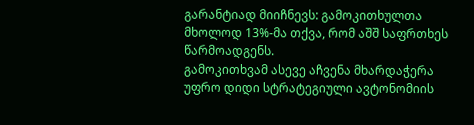გარანტიად მიიჩნევს: გამოკითხულთა მხოლოდ 13%-მა თქვა, რომ აშშ საფრთხეს წარმოადგენს.
გამოკითხვამ ასევე აჩვენა მხარდაჭერა უფრო დიდი სტრატეგიული ავტონომიის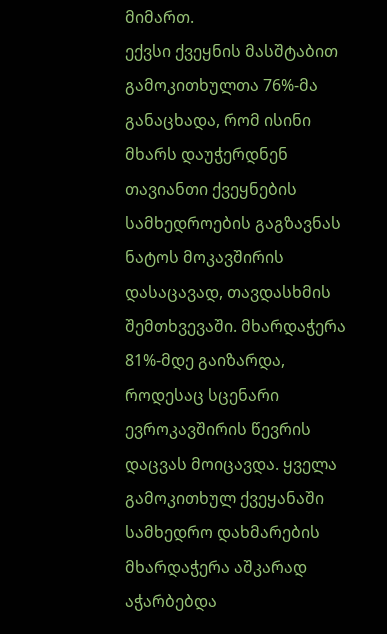მიმართ.
ექვსი ქვეყნის მასშტაბით გამოკითხულთა 76%-მა განაცხადა, რომ ისინი მხარს დაუჭერდნენ თავიანთი ქვეყნების სამხედროების გაგზავნას ნატოს მოკავშირის დასაცავად, თავდასხმის შემთხვევაში. მხარდაჭერა 81%-მდე გაიზარდა, როდესაც სცენარი ევროკავშირის წევრის დაცვას მოიცავდა. ყველა გამოკითხულ ქვეყანაში სამხედრო დახმარების მხარდაჭერა აშკარად აჭარბებდა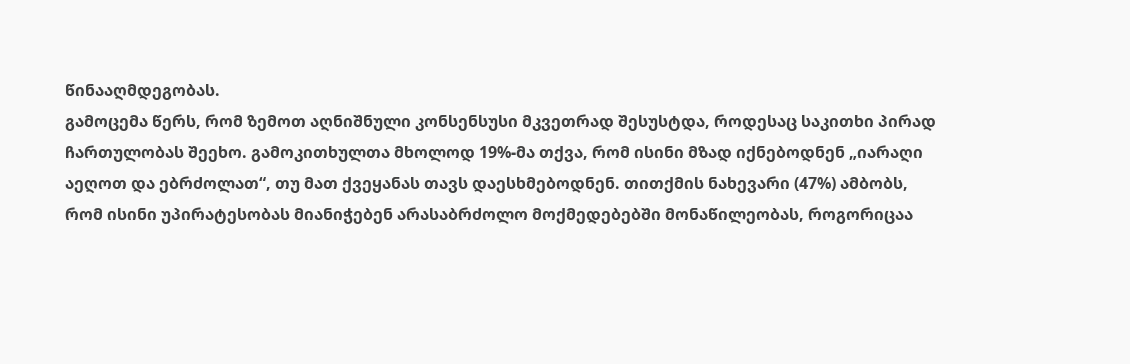წინააღმდეგობას.
გამოცემა წერს, რომ ზემოთ აღნიშნული კონსენსუსი მკვეთრად შესუსტდა, როდესაც საკითხი პირად ჩართულობას შეეხო. გამოკითხულთა მხოლოდ 19%-მა თქვა, რომ ისინი მზად იქნებოდნენ „იარაღი აეღოთ და ებრძოლათ“, თუ მათ ქვეყანას თავს დაესხმებოდნენ. თითქმის ნახევარი (47%) ამბობს, რომ ისინი უპირატესობას მიანიჭებენ არასაბრძოლო მოქმედებებში მონაწილეობას, როგორიცაა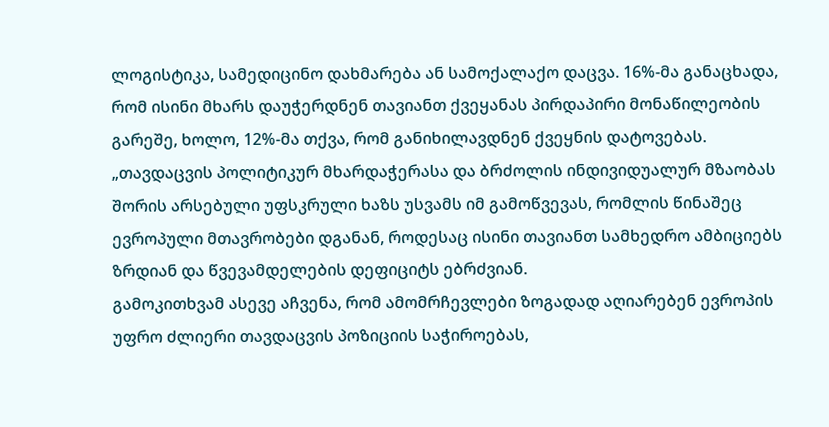ლოგისტიკა, სამედიცინო დახმარება ან სამოქალაქო დაცვა. 16%-მა განაცხადა, რომ ისინი მხარს დაუჭერდნენ თავიანთ ქვეყანას პირდაპირი მონაწილეობის გარეშე, ხოლო, 12%-მა თქვა, რომ განიხილავდნენ ქვეყნის დატოვებას.
„თავდაცვის პოლიტიკურ მხარდაჭერასა და ბრძოლის ინდივიდუალურ მზაობას შორის არსებული უფსკრული ხაზს უსვამს იმ გამოწვევას, რომლის წინაშეც ევროპული მთავრობები დგანან, როდესაც ისინი თავიანთ სამხედრო ამბიციებს ზრდიან და წვევამდელების დეფიციტს ებრძვიან.
გამოკითხვამ ასევე აჩვენა, რომ ამომრჩევლები ზოგადად აღიარებენ ევროპის უფრო ძლიერი თავდაცვის პოზიციის საჭიროებას,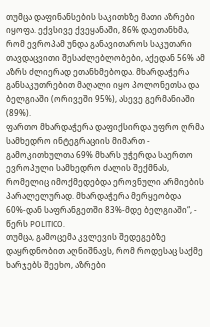თუმცა დაფინანსების საკითხზე მათი აზრები იყოფა. ექვსივე ქვეყანაში, 86% დაეთანხმა, რომ ევროპამ უნდა განავითაროს საკუთარი თავდაცვითი შესაძლებლობები, აქედან 56% ამ აზრს ძლიერად ეთანხმებოდა. მხარდაჭერა განსაკუთრებით მაღალი იყო პოლონეთსა და ბელგიაში (ორივეში 95%), ასევე გერმანიაში (89%).
ფართო მხარდაჭერა დაფიქსირდა უფრო ღრმა სამხედრო ინტეგრაციის მიმართ - გამოკითხულთა 69% მხარს უჭერდა საერთო ევროპული სამხედრო ძალის შექმნას, რომელიც იმოქმედებდა ეროვნული არმიების პარალელურად. მხარდაჭერა მერყეობდა 60%-დან საფრანგეთში 83%-მდე ბელგიაში“, - წერს POLITICO.
თუმცა, გამოცემა კვლევის შედეგებზე დაყრდნობით აღნიშნავს, რომ როდესაც საქმე ხარჯებს შეეხო, აზრები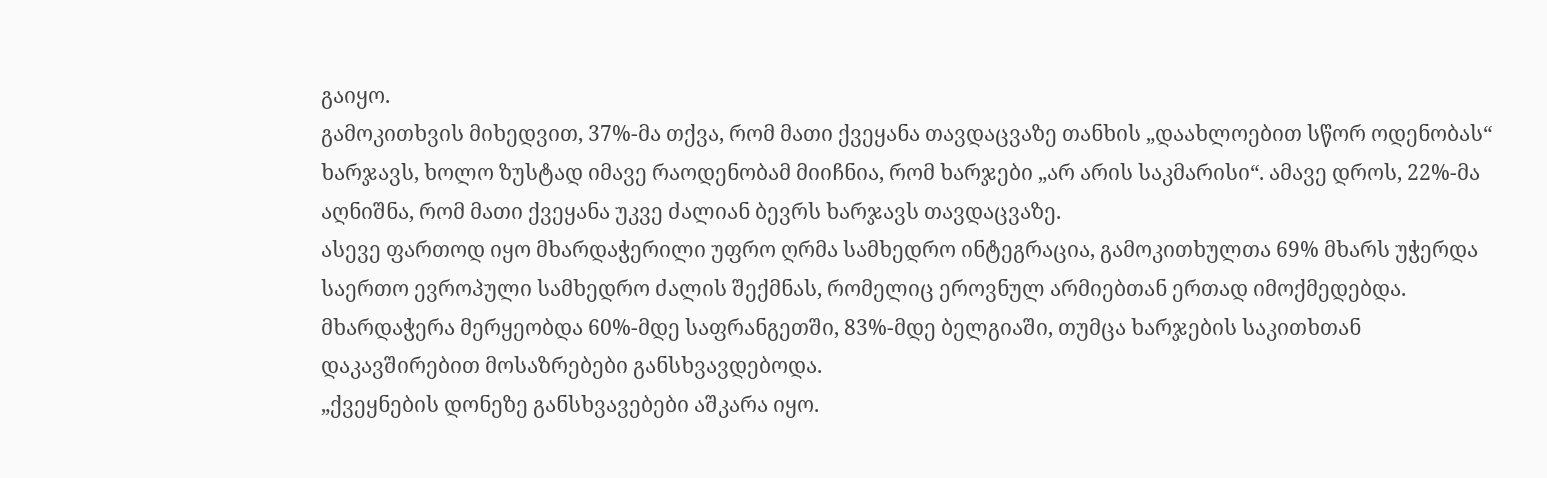გაიყო.
გამოკითხვის მიხედვით, 37%-მა თქვა, რომ მათი ქვეყანა თავდაცვაზე თანხის „დაახლოებით სწორ ოდენობას“ ხარჯავს, ხოლო ზუსტად იმავე რაოდენობამ მიიჩნია, რომ ხარჯები „არ არის საკმარისი“. ამავე დროს, 22%-მა აღნიშნა, რომ მათი ქვეყანა უკვე ძალიან ბევრს ხარჯავს თავდაცვაზე.
ასევე ფართოდ იყო მხარდაჭერილი უფრო ღრმა სამხედრო ინტეგრაცია, გამოკითხულთა 69% მხარს უჭერდა საერთო ევროპული სამხედრო ძალის შექმნას, რომელიც ეროვნულ არმიებთან ერთად იმოქმედებდა. მხარდაჭერა მერყეობდა 60%-მდე საფრანგეთში, 83%-მდე ბელგიაში, თუმცა ხარჯების საკითხთან დაკავშირებით მოსაზრებები განსხვავდებოდა.
„ქვეყნების დონეზე განსხვავებები აშკარა იყო.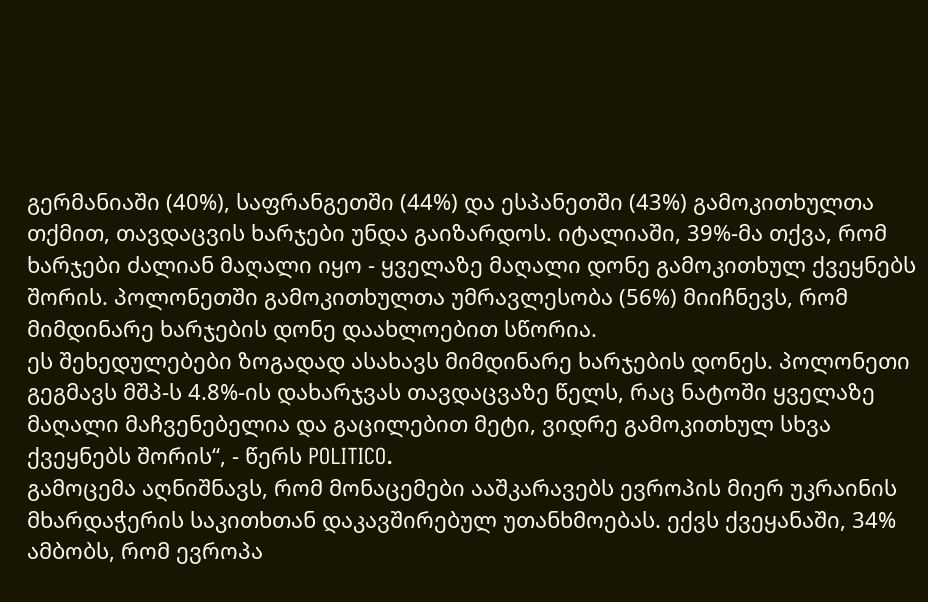გერმანიაში (40%), საფრანგეთში (44%) და ესპანეთში (43%) გამოკითხულთა თქმით, თავდაცვის ხარჯები უნდა გაიზარდოს. იტალიაში, 39%-მა თქვა, რომ ხარჯები ძალიან მაღალი იყო - ყველაზე მაღალი დონე გამოკითხულ ქვეყნებს შორის. პოლონეთში გამოკითხულთა უმრავლესობა (56%) მიიჩნევს, რომ მიმდინარე ხარჯების დონე დაახლოებით სწორია.
ეს შეხედულებები ზოგადად ასახავს მიმდინარე ხარჯების დონეს. პოლონეთი გეგმავს მშპ-ს 4.8%-ის დახარჯვას თავდაცვაზე წელს, რაც ნატოში ყველაზე მაღალი მაჩვენებელია და გაცილებით მეტი, ვიდრე გამოკითხულ სხვა ქვეყნებს შორის“, - წერს POLITICO.
გამოცემა აღნიშნავს, რომ მონაცემები ააშკარავებს ევროპის მიერ უკრაინის მხარდაჭერის საკითხთან დაკავშირებულ უთანხმოებას. ექვს ქვეყანაში, 34% ამბობს, რომ ევროპა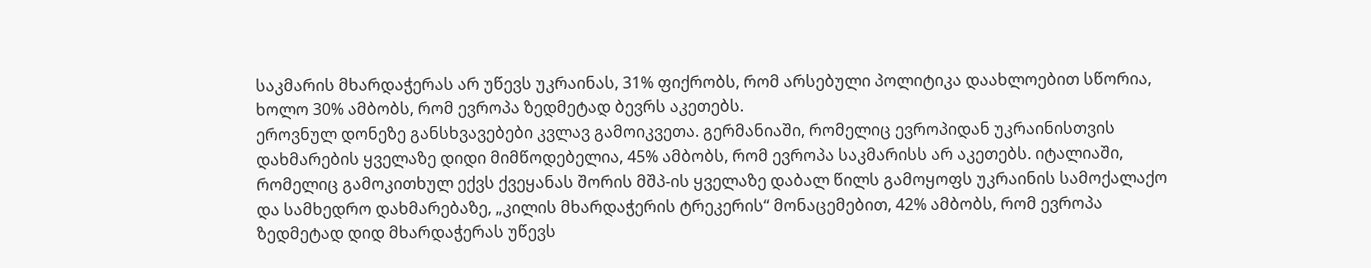საკმარის მხარდაჭერას არ უწევს უკრაინას, 31% ფიქრობს, რომ არსებული პოლიტიკა დაახლოებით სწორია, ხოლო 30% ამბობს, რომ ევროპა ზედმეტად ბევრს აკეთებს.
ეროვნულ დონეზე განსხვავებები კვლავ გამოიკვეთა. გერმანიაში, რომელიც ევროპიდან უკრაინისთვის დახმარების ყველაზე დიდი მიმწოდებელია, 45% ამბობს, რომ ევროპა საკმარისს არ აკეთებს. იტალიაში, რომელიც გამოკითხულ ექვს ქვეყანას შორის მშპ-ის ყველაზე დაბალ წილს გამოყოფს უკრაინის სამოქალაქო და სამხედრო დახმარებაზე, „კილის მხარდაჭერის ტრეკერის“ მონაცემებით, 42% ამბობს, რომ ევროპა ზედმეტად დიდ მხარდაჭერას უწევს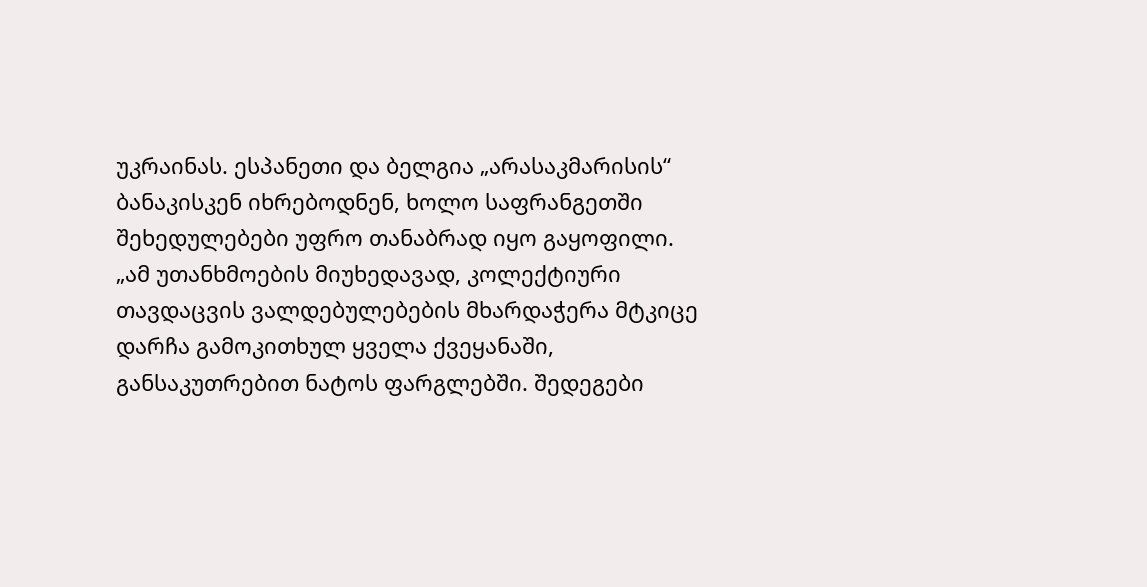უკრაინას. ესპანეთი და ბელგია „არასაკმარისის“ ბანაკისკენ იხრებოდნენ, ხოლო საფრანგეთში შეხედულებები უფრო თანაბრად იყო გაყოფილი.
„ამ უთანხმოების მიუხედავად, კოლექტიური თავდაცვის ვალდებულებების მხარდაჭერა მტკიცე დარჩა გამოკითხულ ყველა ქვეყანაში, განსაკუთრებით ნატოს ფარგლებში. შედეგები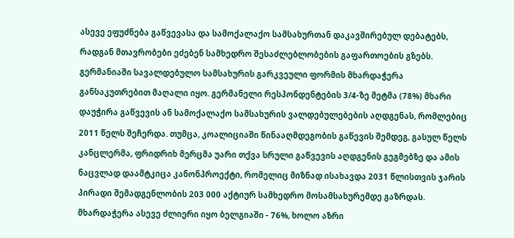ასევე ეფუძნება გაწვევასა და სამოქალაქო სამსახურთან დაკავშირებულ დებატებს, რადგან მთავრობები ეძებენ სამხედრო შესაძლებლობების გაფართოების გზებს.
გერმანიაში სავალდებულო სამსახურის გარკვეული ფორმის მხარდაჭერა განსაკუთრებით მაღალი იყო. გერმანელი რესპონდენტების 3/4-ზე მეტმა (78%) მხარი დაუჭირა გაწვევის ან სამოქალაქო სამსახურის ვალდებულებების აღდგენას, რომლებიც 2011 წელს შეჩერდა. თუმცა, კოალიციაში წინააღმდეგობის გაწევის შემდეგ, გასულ წელს კანცლერმა, ფრიდრიხ მერცმა უარი თქვა სრული გაწვევის აღდგენის გეგმებზე და ამის ნაცვლად დაამტკიცა კანონპროექტი, რომელიც მიზნად ისახავდა 2031 წლისთვის ჯარის პირადი შემადგენლობის 203 000 აქტიურ სამხედრო მოსამსახურემდე გაზრდას.
მხარდაჭერა ასევე ძლიერი იყო ბელგიაში - 76%, ხოლო აზრი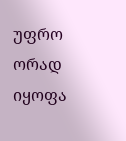უფრო ორად იყოფა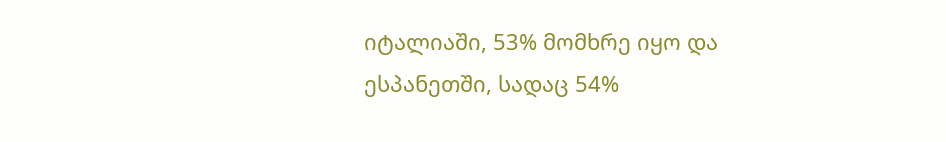იტალიაში, 53% მომხრე იყო და ესპანეთში, სადაც 54%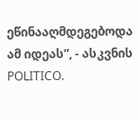ეწინააღმდეგებოდა ამ იდეას”, - ასკვნის POLITICO.